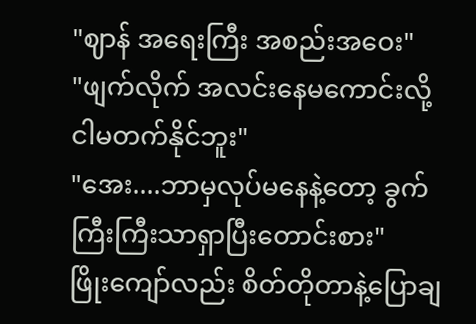"ဈာန် အရေးကြီး အစည်းအဝေး"
"ဖျက်လိုက် အလင်းနေမကောင်းလို့ ငါမတက်နိုင်ဘူး"
"အေး....ဘာမှလုပ်မနေနဲ့တော့ ခွက်ကြီးကြီးသာရှာပြီးတောင်းစား"
ဖြိုးကျော်လည်း စိတ်တိုတာနဲ့ပြောချ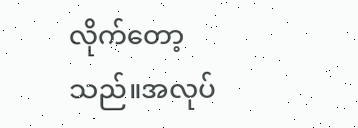လိုက်တော့သည်။အလုပ်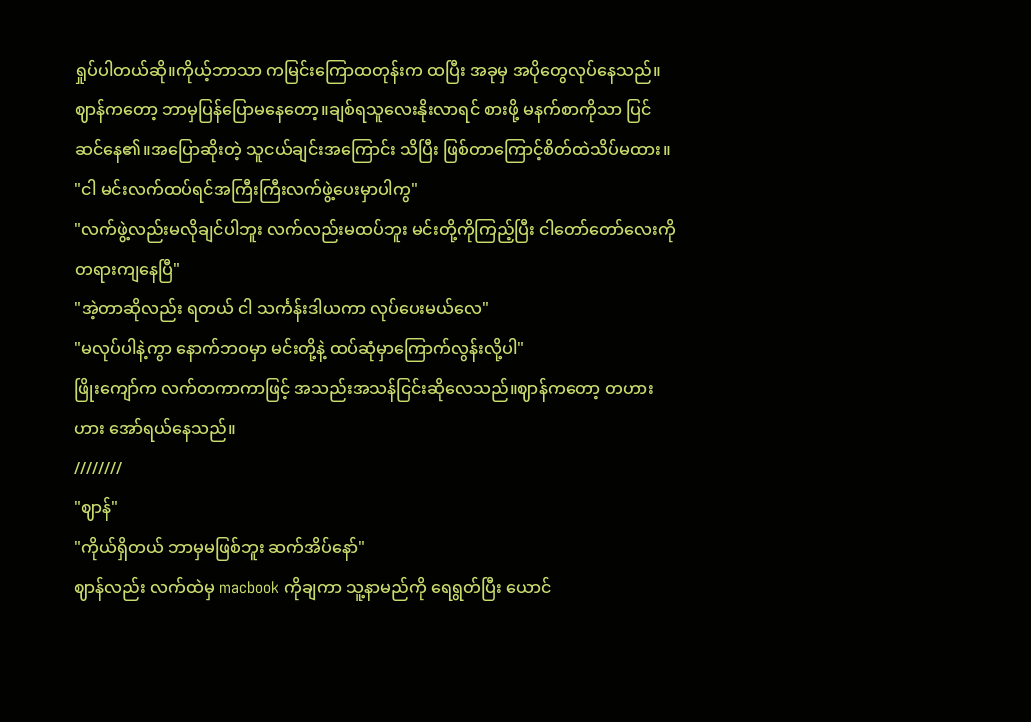ရှုပ်ပါတယ်ဆို။ကိုယ့်ဘာသာ ကမြင်းကြောထတုန်းက ထပြီး အခုမှ အပိုတွေလုပ်နေသည်။
ဈာန်ကတော့ ဘာမှပြန်ပြောမနေတော့။ချစ်ရသူလေးနိုးလာရင် စားဖို့ မနက်စာကိုသာ ပြင်ဆင်နေ၏။အပြောဆိုးတဲ့ သူငယ်ချင်းအကြောင်း သိပြီး ဖြစ်တာကြောင့်စိတ်ထဲသိပ်မထား။
"ငါ မင်းလက်ထပ်ရင်အကြီးကြီးလက်ဖွဲ့ပေးမှာပါကွ"
"လက်ဖွဲ့လည်းမလိုချင်ပါဘူး လက်လည်းမထပ်ဘူး မင်းတို့ကိုကြည့်ပြီး ငါတော်တော်လေးကို တရားကျနေပြီ"
"အဲ့တာဆိုလည်း ရတယ် ငါ သင်္ကန်းဒါယကာ လုပ်ပေးမယ်လေ"
"မလုပ်ပါနဲ့ကွာ နောက်ဘဝမှာ မင်းတို့နဲ့ ထပ်ဆုံမှာကြောက်လွန်းလို့ပါ"
ဖြိုးကျော်က လက်တကာကာဖြင့် အသည်းအသန်ငြင်းဆိုလေသည်။ဈာန်ကတော့ တဟားဟား အော်ရယ်နေသည်။
////////
"ဈာန်"
"ကိုယ်ရှိတယ် ဘာမှမဖြစ်ဘူး ဆက်အိပ်နော်"
ဈာန်လည်း လက်ထဲမှ macbook ကိုချကာ သူ့နာမည်ကို ရေရွတ်ပြီး ယောင်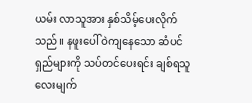ယမ်း လာသူအား နှစ်သိမ့်ပေးလိုက်သည်။ နဖူးပေါ် ဝဲကျနေသော ဆံပင်ရှည်များကို သပ်တင်ပေးရင်း ချစ်ရသူလေးမျက်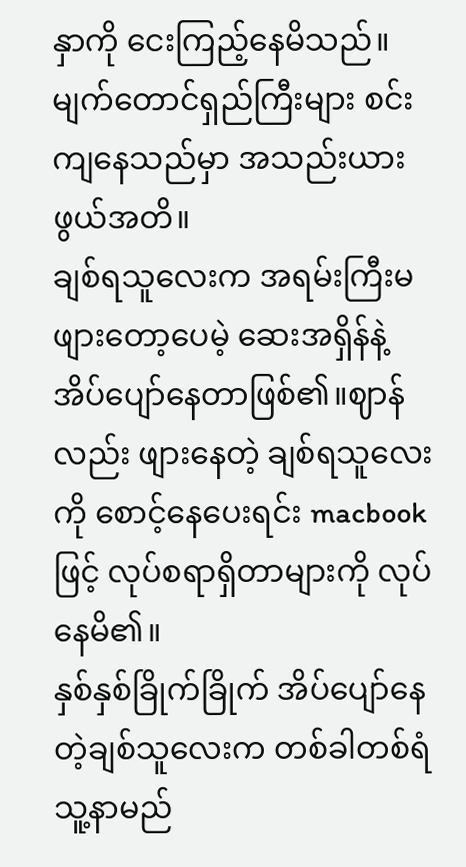နှာကို ငေးကြည့်နေမိသည်။မျက်တောင်ရှည်ကြီးများ စင်းကျနေသည်မှာ အသည်းယားဖွယ်အတိ။
ချစ်ရသူလေးက အရမ်းကြီးမဖျားတော့ပေမဲ့ ဆေးအရှိန်နဲ့ အိပ်ပျော်နေတာဖြစ်၏။ဈာန်လည်း ဖျားနေတဲ့ ချစ်ရသူလေးကို စောင့်နေပေးရင်း macbook ဖြင့် လုပ်စရာရှိတာများကို လုပ်နေမိ၏။
နှစ်နှစ်ခြိုက်ခြိုက် အိပ်ပျော်နေတဲ့ချစ်သူလေးက တစ်ခါတစ်ရံ သူ့နာမည်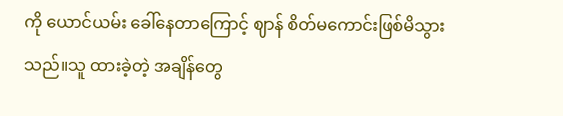ကို ယောင်ယမ်း ခေါ်နေတာကြောင့် ဈာန် စိတ်မကောင်းဖြစ်မိသွားသည်။သူ ထားခဲ့တဲ့ အချိန်တွေ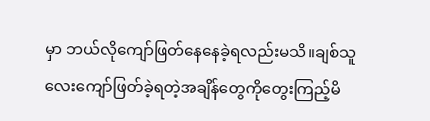မှာ ဘယ်လိုကျော်ဖြတ်နေနေခဲ့ရလည်းမသိ။ချစ်သူလေးကျော်ဖြတ်ခဲ့ရတဲ့အချိန်တွေကိုတွေးကြည့်မိ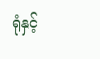ရုံနှင့်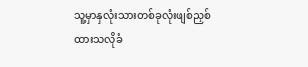သူ့မှာနှလုံးသားတစ်ခုလုံးဖျစ်ညှစ်ထားသလိုခံ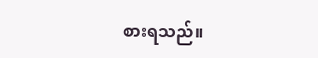စားရသည်။